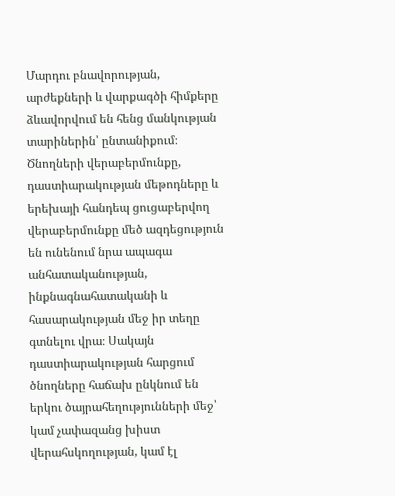Մարդու բնավորության, արժեքների և վարքագծի հիմքերը ձևավորվում են հենց մանկության տարիներին՝ ընտանիքում։ Ծնողների վերաբերմունքը, դաստիարակության մեթոդները և երեխայի հանդեպ ցուցաբերվող վերաբերմունքը մեծ ազդեցություն են ունենում նրա ապագա անհատականության, ինքնագնահատականի և հասարակության մեջ իր տեղը գտնելու վրա։ Սակայն դաստիարակության հարցում ծնողները հաճախ ընկնում են երկու ծայրահեղությունների մեջ՝ կամ չափազանց խիստ վերահսկողության, կամ էլ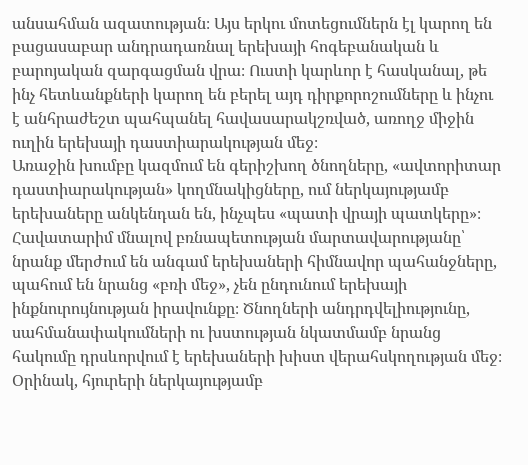անսահման ազատության։ Այս երկու մոտեցումներն էլ կարող են բացասաբար անդրադառնալ երեխայի հոգեբանական և բարոյական զարգացման վրա։ Ուստի կարևոր է հասկանալ, թե ինչ հետևանքների կարող են բերել այդ դիրքորոշումները և ինչու է անհրաժեշտ պահպանել հավասարակշռված, առողջ միջին ուղին երեխայի դաստիարակության մեջ։
Առաջին խումբը կազմում են գերիշխող ծնողները, «ավտորիտար դաստիարակության» կողմնակիցները, ում ներկայությամբ երեխաները անկենդան են, ինչպես «պատի վրայի պատկերը»։ Հավատարիմ մնալով բռնապետության մարտավարությանը՝ նրանք մերժում են անգամ երեխաների հիմնավոր պահանջները, պահում են նրանց «բռի մեջ», չեն ընդունում երեխայի ինքնուրույնության իրավունքը։ Ծնողների անդրդվելիությունը, սահմանափակումների ու խստության նկատմամբ նրանց հակումը դրսևորվում է երեխաների խիստ վերահսկողության մեջ։ Օրինակ, հյուրերի ներկայությամբ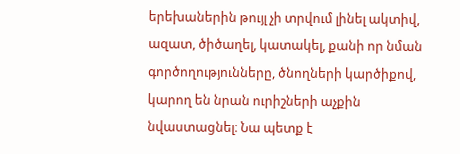երեխաներին թույլ չի տրվում լինել ակտիվ, ազատ, ծիծաղել, կատակել, քանի որ նման գործողությունները, ծնողների կարծիքով, կարող են նրան ուրիշների աչքին նվաստացնել։ Նա պետք է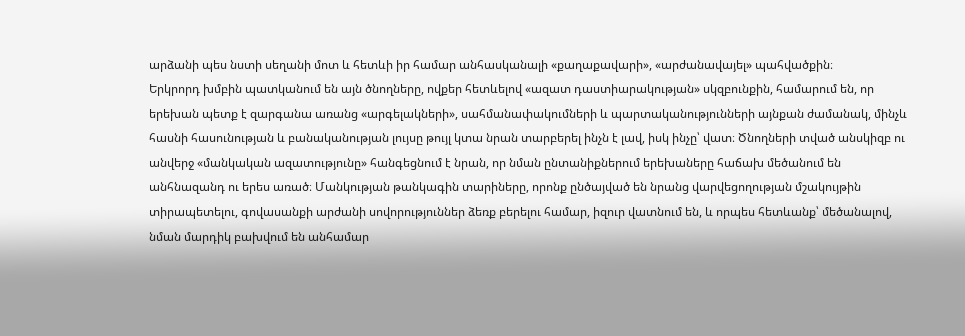արձանի պես նստի սեղանի մոտ և հետևի իր համար անհասկանալի «քաղաքավարի», «արժանավայել» պահվածքին։
Երկրորդ խմբին պատկանում են այն ծնողները, ովքեր հետևելով «ազատ դաստիարակության» սկզբունքին, համարում են, որ երեխան պետք է զարգանա առանց «արգելակների», սահմանափակումների և պարտականությունների այնքան ժամանակ, մինչև հասնի հասունության և բանականության լույսը թույլ կտա նրան տարբերել ինչն է լավ, իսկ ինչը՝ վատ։ Ծնողների տված անսկիզբ ու անվերջ «մանկական ազատությունը» հանգեցնում է նրան, որ նման ընտանիքներում երեխաները հաճախ մեծանում են անհնազանդ ու երես առած։ Մանկության թանկագին տարիները, որոնք ընծայված են նրանց վարվեցողության մշակույթին տիրապետելու, գովասանքի արժանի սովորություններ ձեռք բերելու համար, իզուր վատնում են, և որպես հետևանք՝ մեծանալով, նման մարդիկ բախվում են անհամար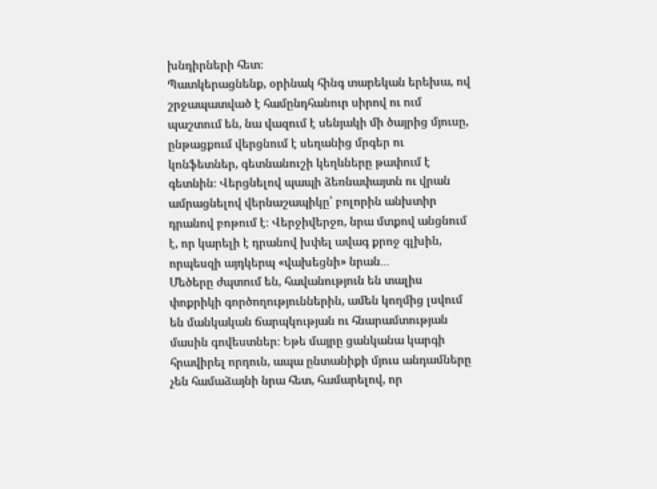խնդիրների հետ։
Պատկերացնենք, օրինակ հինգ տարեկան երեխա, ով շրջապատված է համընդհանուր սիրով ու ում պաշտում են, նա վազում է սենյակի մի ծայրից մյուսը, ընթացքում վերցնում է սեղանից մրգեր ու կոնֆետներ, գետնանուշի կեղևները թափում է գետնին։ Վերցնելով պապի ձեռնափայտն ու վրան ամրացնելով վերնաշապիկը՝ բոլորին անխտիր դրանով բոթում է։ Վերջիվերջո, նրա մտքով անցնում է, որ կարելի է դրանով խփել ավագ քրոջ գլխին, որպեսզի այդկերպ «վախեցնի» նրան․․․
Մեծերը ժպտում են, հավանություն են տալիս փոքրիկի գործողություններին, ամեն կողմից լսվում են մանկական ճարպկության ու հնարամտության մասին գովեստներ։ Եթե մայրը ցանկանա կարգի հրավիրել որդուն, ապա ընտանիքի մյուս անդամները չեն համաձայնի նրա հետ, համարելով, որ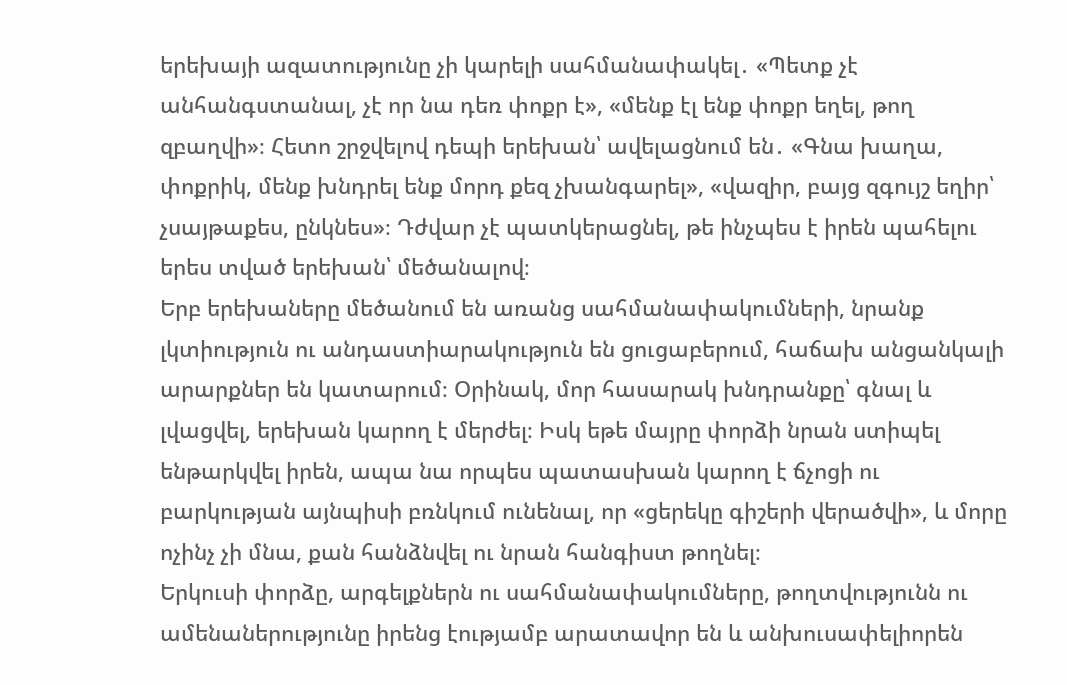երեխայի ազատությունը չի կարելի սահմանափակել․ «Պետք չէ անհանգստանալ, չէ որ նա դեռ փոքր է», «մենք էլ ենք փոքր եղել, թող զբաղվի»։ Հետո շրջվելով դեպի երեխան՝ ավելացնում են․ «Գնա խաղա, փոքրիկ, մենք խնդրել ենք մորդ քեզ չխանգարել», «վազիր, բայց զգույշ եղիր՝ չսայթաքես, ընկնես»։ Դժվար չէ պատկերացնել, թե ինչպես է իրեն պահելու երես տված երեխան՝ մեծանալով։
Երբ երեխաները մեծանում են առանց սահմանափակումների, նրանք լկտիություն ու անդաստիարակություն են ցուցաբերում, հաճախ անցանկալի արարքներ են կատարում։ Օրինակ, մոր հասարակ խնդրանքը՝ գնալ և լվացվել, երեխան կարող է մերժել։ Իսկ եթե մայրը փորձի նրան ստիպել ենթարկվել իրեն, ապա նա որպես պատասխան կարող է ճչոցի ու բարկության այնպիսի բռնկում ունենալ, որ «ցերեկը գիշերի վերածվի», և մորը ոչինչ չի մնա, քան հանձնվել ու նրան հանգիստ թողնել։
Երկուսի փորձը, արգելքներն ու սահմանափակումները, թողտվությունն ու ամենաներությունը իրենց էությամբ արատավոր են և անխուսափելիորեն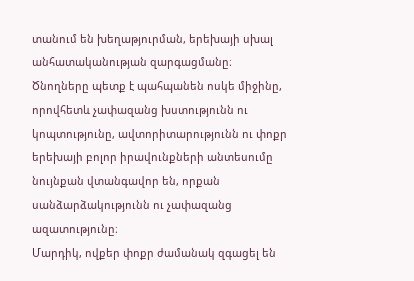տանում են խեղաթյուրման, երեխայի սխալ անհատականության զարգացմանը։ Ծնողները պետք է պահպանեն ոսկե միջինը, որովհետև չափազանց խստությունն ու կոպտությունը, ավտորիտարությունն ու փոքր երեխայի բոլոր իրավունքների անտեսումը նույնքան վտանգավոր են, որքան սանձարձակությունն ու չափազանց ազատությունը։
Մարդիկ, ովքեր փոքր ժամանակ զգացել են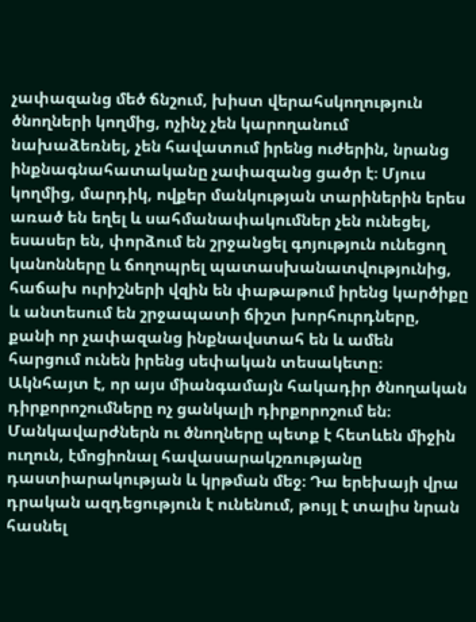չափազանց մեծ ճնշում, խիստ վերահսկողություն ծնողների կողմից, ոչինչ չեն կարողանում նախաձեռնել, չեն հավատում իրենց ուժերին, նրանց ինքնագնահատականը չափազանց ցածր է։ Մյուս կողմից, մարդիկ, ովքեր մանկության տարիներին երես առած են եղել և սահմանափակումներ չեն ունեցել, եսասեր են, փորձում են շրջանցել գոյություն ունեցող կանոնները և ճողոպրել պատասխանատվությունից, հաճախ ուրիշների վզին են փաթաթում իրենց կարծիքը և անտեսում են շրջապատի ճիշտ խորհուրդները, քանի որ չափազանց ինքնավստահ են և ամեն հարցում ունեն իրենց սեփական տեսակետը։
Ակնհայտ է, որ այս միանգամայն հակադիր ծնողական դիրքորոշումները ոչ ցանկալի դիրքորոշում են։ Մանկավարժներն ու ծնողները պետք է հետևեն միջին ուղուն, էմոցիոնալ հավասարակշռությանը դաստիարակության և կրթման մեջ։ Դա երեխայի վրա դրական ազդեցություն է ունենում, թույլ է տալիս նրան հասնել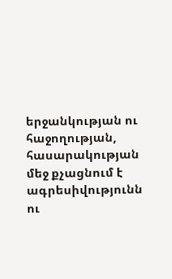երջանկության ու հաջողության, հասարակության մեջ քչացնում է ագրեսիվությունն ու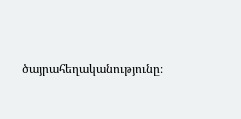ծայրահեղականությունը։